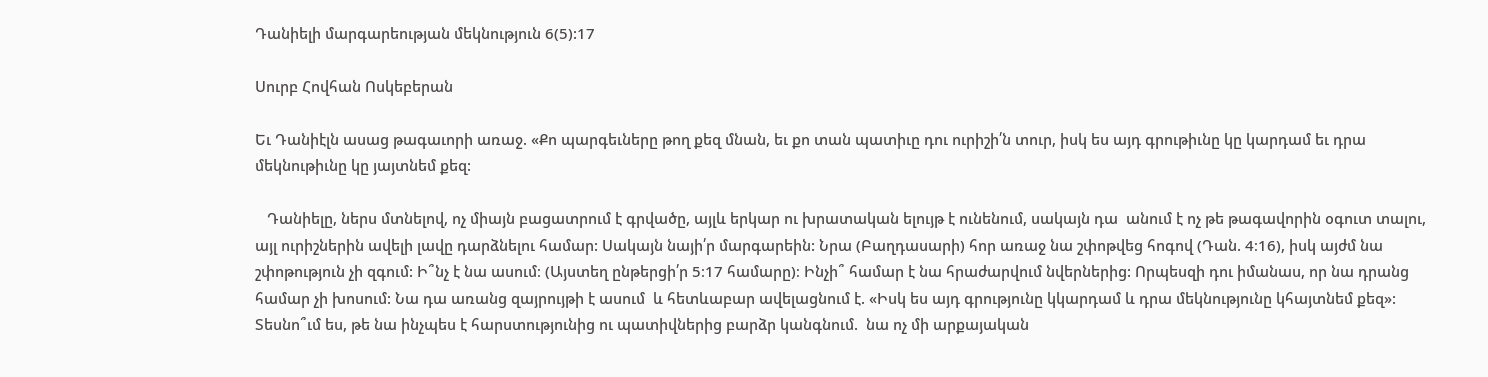Դանիելի մարգարեության մեկնություն 6(5):17

Սուրբ Հովհան Ոսկեբերան

Եւ Դանիէլն ասաց թագաւորի առաջ. «Քո պարգեւները թող քեզ մնան, եւ քո տան պատիւը դու ուրիշի՛ն տուր, իսկ ես այդ գրութիւնը կը կարդամ եւ դրա մեկնութիւնը կը յայտնեմ քեզ:

   Դանիելը, ներս մտնելով, ոչ միայն բացատրում է գրվածը, այլև երկար ու խրատական ելույթ է ունենում, սակայն դա  անում է ոչ թե թագավորին օգուտ տալու, այլ ուրիշներին ավելի լավը դարձնելու համար: Սակայն նայի՛ր մարգարեին: Նրա (Բաղդասարի) հոր առաջ նա շփոթվեց հոգով (Դան. 4։16), իսկ այժմ նա  շփոթություն չի զգում: Ի՞նչ է նա ասում։ (Այստեղ ընթերցի՛ր 5։17 համարը)։ Ինչի՞ համար է նա հրաժարվում նվերներից: Որպեսզի դու իմանաս, որ նա դրանց համար չի խոսում: Նա դա առանց զայրույթի է ասում  և հետևաբար ավելացնում է. «Իսկ ես այդ գրությունը կկարդամ և դրա մեկնությունը կհայտնեմ քեզ»: Տեսնո՞ւմ ես, թե նա ինչպես է հարստությունից ու պատիվներից բարձր կանգնում.  նա ոչ մի արքայական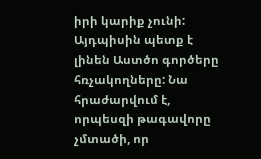իրի կարիք չունի: Այդպիսին պետք է լինեն Աստծո գործերը հռչակողները: Նա հրաժարվում է, որպեսզի թագավորը չմտածի, որ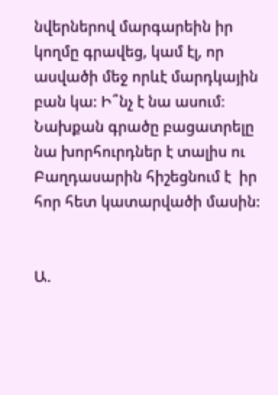նվերներով մարգարեին իր կողմը գրավեց, կամ էլ, որ ասվածի մեջ որևէ մարդկային բան կա: Ի՞նչ է նա ասում։ Նախքան գրածը բացատրելը նա խորհուրդներ է տալիս ու  Բաղդասարին հիշեցնում է  իր հոր հետ կատարվածի մասին:


Ա.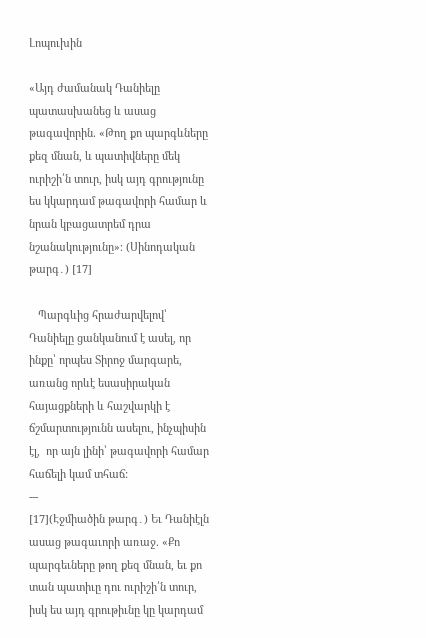Լոպուխին

«Այդ ժամանակ Դանիելը պատասխանեց և ասաց թագավորին. «Թող քո պարգևները քեզ մնան, և պատիվները մեկ ուրիշի՛ն տուր, իսկ այդ գրությունը ես կկարդամ թագավորի համար և նրան կբացատրեմ դրա նշանակությունը»։ (Սինոդական թարգ․) [17]

   Պարգևից հրաժարվելով՝ Դանիելը ցանկանում է ասել, որ ինքը՝ որպես Տիրոջ մարգարե, առանց որևէ եսասիրական հայացքների և հաշվարկի է ճշմարտությունն ասելու, ինչպիսին էլ,  որ այն լինի՝ թագավորի համար հաճելի կամ տհաճ:
---
[17](Էջմիածին թարգ․) Եւ Դանիէլն ասաց թագաւորի առաջ. «Քո պարգեւները թող քեզ մնան, եւ քո տան պատիւը դու ուրիշի՛ն տուր, իսկ ես այդ գրութիւնը կը կարդամ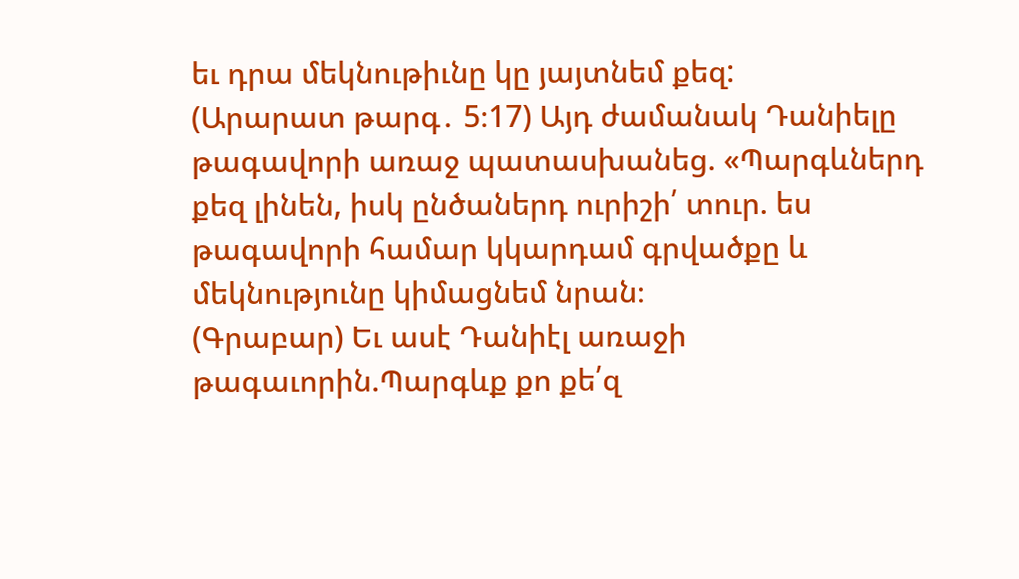եւ դրա մեկնութիւնը կը յայտնեմ քեզ:
(Արարատ թարգ․ 5։17) Այդ ժամանակ Դանիելը թագավորի առաջ պատասխանեց. «Պարգևներդ քեզ լինեն, իսկ ընծաներդ ուրիշի՛ տուր. ես թագավորի համար կկարդամ գրվածքը և մեկնությունը կիմացնեմ նրան։
(Գրաբար) Եւ ասէ Դանիէլ առաջի թագաւորին.Պարգևք քո քե՛զ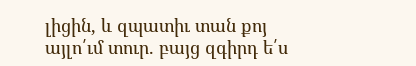լիցին, և զպատիւ տան քոյ այլո՛ւմ տուր. բայց զգիրդ ե՛ս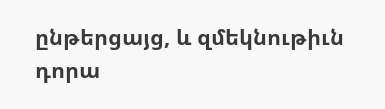ընթերցայց, և զմեկնութիւն դորա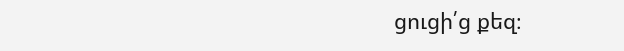ցուցի՛ց քեզ։